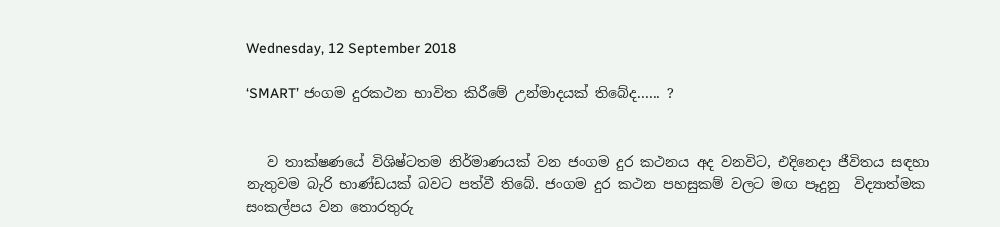Wednesday, 12 September 2018

‘SMART’ ජංගම දුරකථන භාවිත කිරීමේ උන්මාදයක් තිබේද...... ?


   ව තාක්ෂණයේ විශිෂ්ටතම නිර්මාණයක් වන ජංගම දුර කථනය අද වනවිට, එදිනෙදා ජීවිතය සඳහා නැතුවම බැරි භාණ්ඩයක් බවට පත්වී තිබේ. ජංගම දුර කථන පහසුකම් වලට මඟ පෑදුනු  විද්‍යාත්මක සංකල්පය වන තොරතුරු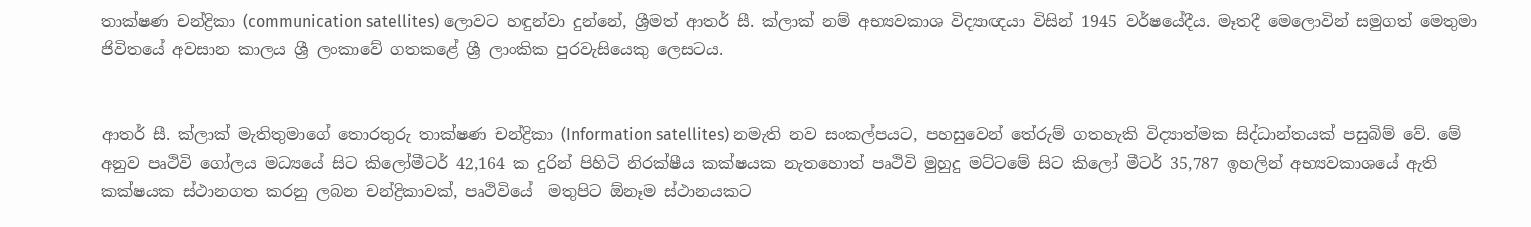තාක්ෂණ චන්ද්‍රිකා (communication satellites) ලොවට හඳුන්වා දුන්නේ, ශ්‍රීමත් ආතර් සී. ක්ලාක් නම් අභ්‍යවකාශ විද්‍යාඥයා විසින් 1945 වර්ෂයේදීය. මෑතදී මෙලොවින් සමුගත් මෙතුමා ජිවිතයේ අවසාන කාලය ශ්‍රී ලංකාවේ ගතකළේ ශ්‍රී ලාංකික පුරවැසියෙකු ලෙසටය.


ආතර් සී. ක්ලාක් මැතිතුමාගේ තොරතුරු තාක්ෂණ චන්ද්‍රිකා (Information satellites) නමැති නව සංකල්පයට, පහසුවෙන් තේරුම් ගතහැකි විද්‍යාත්මක සිද්ධාන්තයක් පසුබිම් වේ. මේ අනුව පෘථිවි ගෝලය මධ්‍යයේ සිට කිලෝමීටර් 42,164 ක දුරින් පිහිටි නිරක්ෂීය කක්ෂයක නැතහොත් පෘථිවි මුහුදු මට්ටමේ සිට කිලෝ මීටර් 35,787 ඉහලින් අභ්‍යවකාශයේ ඇති කක්ෂයක ස්ථානගත කරනු ලබන චන්ද්‍රිකාවක්, පෘථිවියේ  මතුපිට ඕනෑම ස්ථානයකට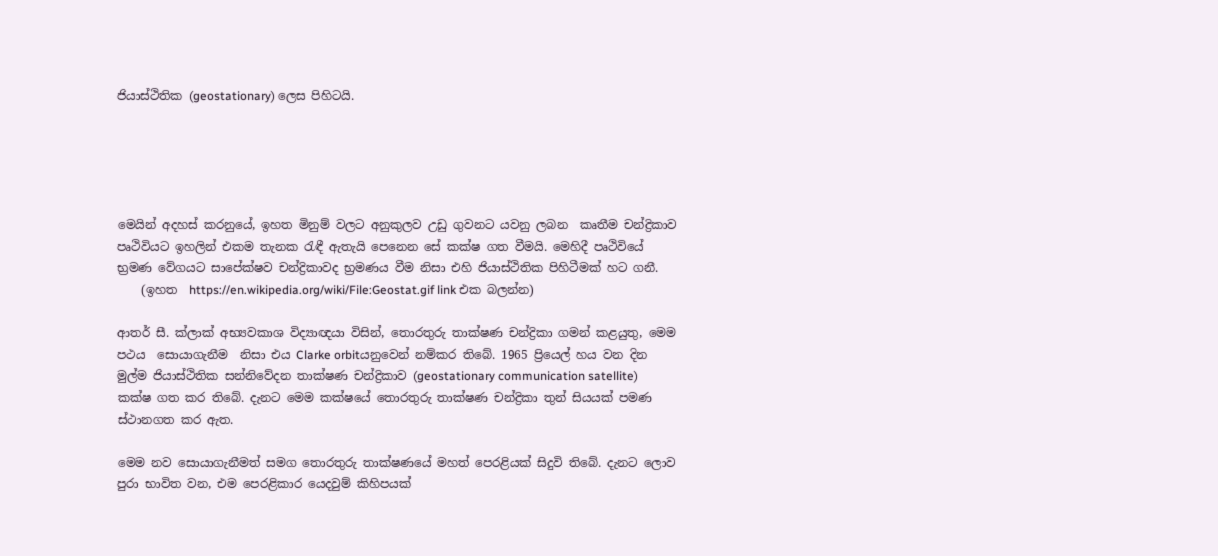ජියාස්ථිතික (geostationary) ලෙස පිහිටයි.





මෙයින් අදහස් කරනුයේ, ඉහත මිනුම් වලට අනුකුලව උඩු ගුවනට යවනු ලබන  කෘතීම චන්ද්‍රිකාව පෘථිවියට ඉහලින් එකම තැනක රැඳී ඇතැයි පෙනෙන සේ කක්ෂ ගත වීමයි. මෙහිදී පෘථිවියේ භ්‍රමණ වේගයට සාපේක්ෂව චන්ද්‍රිකාවද භ්‍රමණය වීම නිසා එහි ජියාස්ථිතික පිහිටීමක් හට ගනී.
    (ඉහත  https://en.wikipedia.org/wiki/File:Geostat.gif link එක බලන්න)

ආතර් සී. ක්ලාක් අභ්‍යවකාශ විද්‍යාඥයා විසින්, තොරතුරු තාක්ෂණ චන්ද්‍රිකා ගමන් කළයුතු, මෙම පථය  සොයාගැනීම  නිසා එය Clarke orbitයනුවෙන් නම්කර තිබේ. 1965 ප්‍රියෙල් හය වන දින මුල්ම ජියාස්ථිතික සන්නිවේදන තාක්ෂණ චන්ද්‍රිකාව (geostationary communication satellite) කක්ෂ ගත කර තිබේ. දැනට මෙම කක්ෂයේ තොරතුරු තාක්ෂණ චන්ද්‍රිකා තුන් සියයක් පමණ ස්ථානගත කර ඇත.

මෙම නව සොයාගැනීමත් සමග තොරතුරු තාක්ෂණයේ මහත් පෙරළියක් සිදුවි තිබේ. දැනට ලොව පුරා භාවිත වන, එම පෙරළිකාර යෙදවුම් කිහිපයක්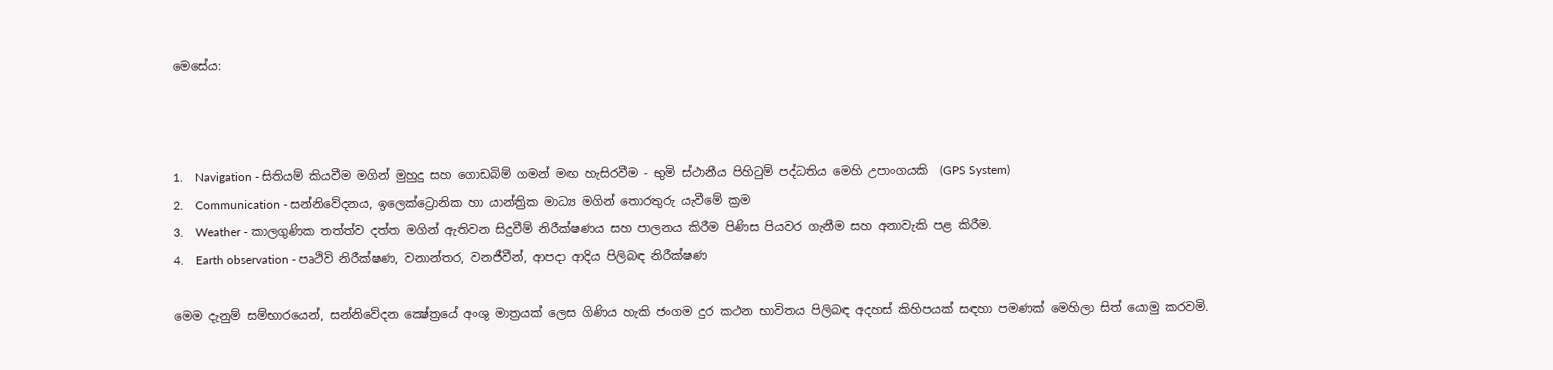මෙසේය:



1.    Navigation - සිතියම් කියවීම මගින් මුහුදු සහ ගොඩබිම් ගමන් මඟ හැසිරවීම - භුමි ස්ථානීය පිහිටුම් පද්ධතිය මෙහි උපාංගයකි  (GPS System)
2.    Communication - සන්නිවේදනය, ඉලෙක්ට්‍රොනික හා යාන්ත්‍රික මාධ්‍ය මගින් තොරතුරු යැවීමේ ක්‍රම
3.    Weather - කාලගුණික තත්ත්ව දත්ත මගින් ඇතිවන සිදුවීම් නිරීක්ෂණය සහ පාලනය කිරීම පිණිස පියවර ගැනීම සහ අනාවැකි පළ කිරීම.
4.    Earth observation - පෘථිවි නිරීක්ෂණ, වනාන්තර, වනජීවීන්, ආපදා ආදිය පිලිබඳ නිරීක්ෂණ

මෙම දැනුම් සම්භාරයෙන්, සන්නිවේදන ක්‍ෂේත්‍රයේ අංශු මාත්‍රයක් ලෙස ගිණිය හැකි ජංගම දුර කථන භාවිතය පිලිබඳ අදහස් කිහිපයක් සඳහා පමණක් මෙහිලා සිත් යොමු කරවමි.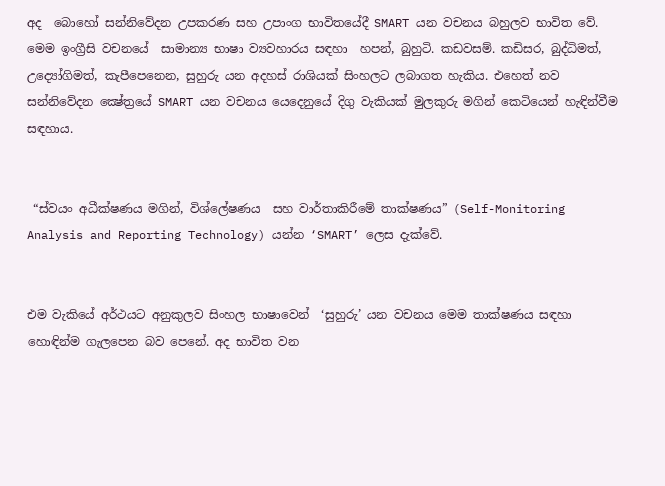අද  බොහෝ සන්නිවේදන උපකරණ සහ උපාංග භාවිතයේදී SMART යන වචනය බහුලව භාවිත වේ. මෙම ඉංග්‍රීසි වචනයේ  සාමාන්‍ය භාෂා ව්‍යවහාරය සඳහා  හපන්, බුහුටි. කඩවසම්. කඩිසර, බුද්ධිමත්,  උද්‍යෝගිමත්, කැපීපෙනෙන, සුහුරු යන අදහස් රාශියක් සිංහලට ලබාගත හැකිය. එහෙත් නව සන්නිවේදන ක්‍ෂේත්‍රයේ SMART යන වචනය යෙදෙනුයේ දිගු වැකියක් මුලකුරු මගින් කෙටියෙන් හැඳින්වීම සඳහාය.


 “ස්වයං අධීක්ෂණය මගින්, විශ්ලේෂණය  සහ වාර්තාකිරීමේ තාක්ෂණය” (Self-Monitoring Analysis and Reporting Technology) යන්න ‘SMART’ ලෙස දැක්වේ.


එම වැකියේ අර්ථයට අනුකුලව සිංහල භාෂාවෙන්  ‘සුහුරු’ යන වචනය මෙම තාක්ෂණය සඳහා හොඳින්ම ගැලපෙන බව පෙනේ. අද භාවිත වන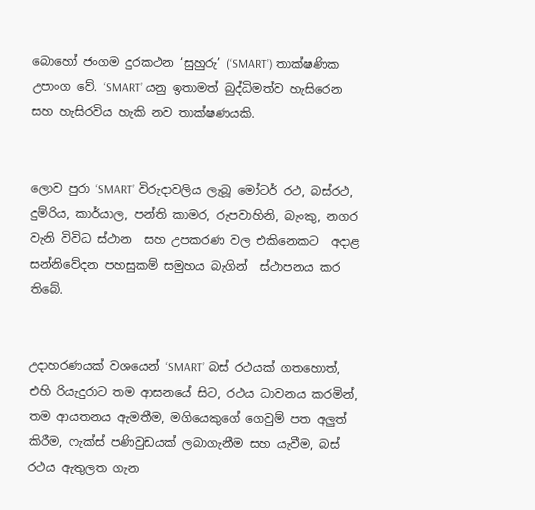බොහෝ ජංගම දුරකථන ‘සුහුරු’ (‘SMART’) තාක්ෂණික උපාංග වේ. ‘SMART’ යනු ඉතාමත් බුද්ධිමත්ව හැසිරෙන සහ හැසිරවිය හැකි නව තාක්ෂණයකි.


ලොව පුරා ‘SMART’ විරුදාවලිය ලැබූ මෝටර් රථ, බස්රථ, දුම්රිය, කාර්යාල, පන්ති කාමර, රුපවාහිනි, බැංකු, නගර වැනි විවිධ ස්ථාන  සහ උපකරණ වල එකිනෙකට  අදාළ සන්නිවේදන පහසුකම් සමුහය බැගින්  ස්ථාපනය කර තිබේ.


උදාහරණයක් වශයෙන් ‘SMART’ බස් රථයක් ගතහොත්, එහි රියැදුරාට තම ආසනයේ සිට, රථය ධාවනය කරමින්,  තම ආයතනය ඇමතීම, මගියෙකුගේ ගෙවුම් පත අලුත් කිරීම, ෆැක්ස් පණිවුඩයක් ලබාගැනීම සහ යැවීම, බස් රථය ඇතුලත ගැන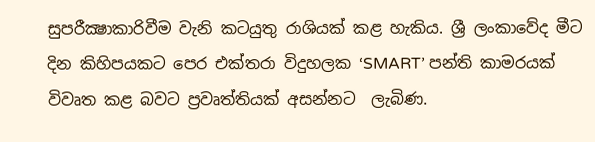සුපරීක්‍ෂාකාරිවීම වැනි කටයුතු රාශියක් කළ හැකිය. ශ්‍රී ලංකාවේද මීට දින කිහිපයකට පෙර එක්තරා විදුහලක ‘SMART’ පන්ති කාමරයක් විවෘත කළ බවට ප්‍රවෘත්තියක් අසන්නට  ලැබිණ.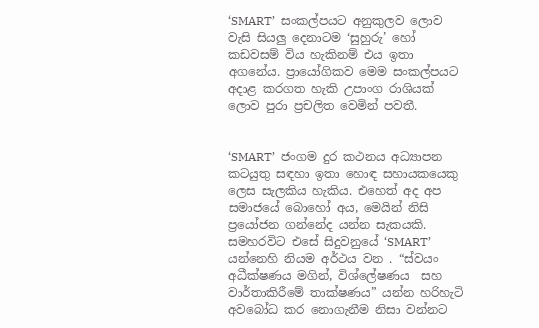‘SMART’  සංකල්පයට අනුකුලව ලොව වැසි සියලු දෙනාටම ‘සුහුරු’ හෝ කඩවසම් විය හැකිනම් එය ඉතා අගනේය. ප්‍රායෝගිකව මෙම සංකල්පයට  අදාළ කරගත හැකි උපාංග රාශියක් ලොව පුරා ප්‍රචලිත වෙමින් පවතී.


‘SMART’  ජංගම දුර කථනය අධ්‍යාපන කටයුතු සඳහා ඉතා හොඳ සහායකයෙකු ලෙස සැලකිය හැකිය. එහෙත් අද අප සමාජයේ බොහෝ අය, මෙයින් නිසි ප්‍රයෝජන ගන්නේද යන්න සැකයකි. සමහරවිට එසේ සිදුවනුයේ ‘SMART’  යන්නෙහි නියම අර්ථය වන . “ස්වයං අධීක්ෂණය මගින්, විශ්ලේෂණය  සහ වාර්තාකිරීමේ තාක්ෂණය” යන්න හරිහැටි අවබෝධ කර නොගැනීම නිසා වන්නට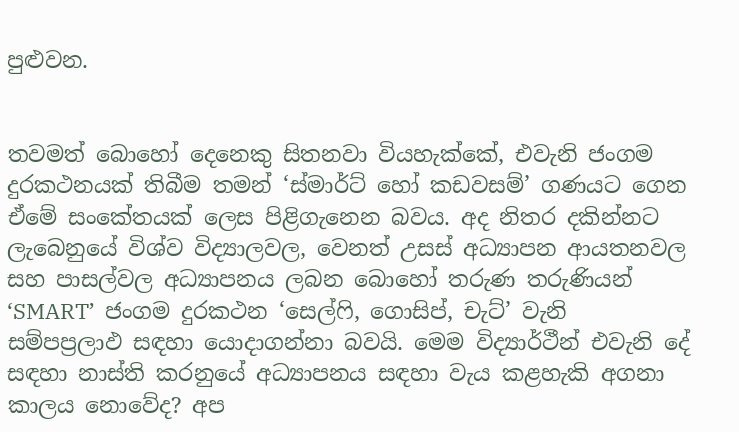පුළුවන.


තවමත් බොහෝ දෙනෙකු සිතනවා වියහැක්කේ, එවැනි ජංගම දුරකථනයක් තිබීම තමන් ‘ස්මාර්ට් හෝ කඩවසම්’ ගණයට ගෙන ඒමේ සංකේතයක් ලෙස පිළිගැනෙන බවය. අද නිතර දකින්නට ලැබෙනුයේ විශ්ව විද්‍යාලවල, වෙනත් උසස් අධ්‍යාපන ආයතනවල සහ පාසල්වල අධ්‍යාපනය ලබන බොහෝ තරුණ තරුණියන්  ‘SMART’  ජංගම දුරකථන ‘සෙල්ෆි, ගොසිප්, චැට්’ වැනි සම්පප්‍රලාඵ සඳහා යොදාගන්නා බවයි. මෙම විද්‍යාර්ථීන් එවැනි දේ සඳහා නාස්ති කරනුයේ අධ්‍යාපනය සඳහා වැය කළහැකි අගනා කාලය නොවේද? අප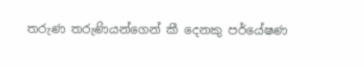තරුණ තරුණියන්ගෙන් කී දෙනකු පර්යේෂණ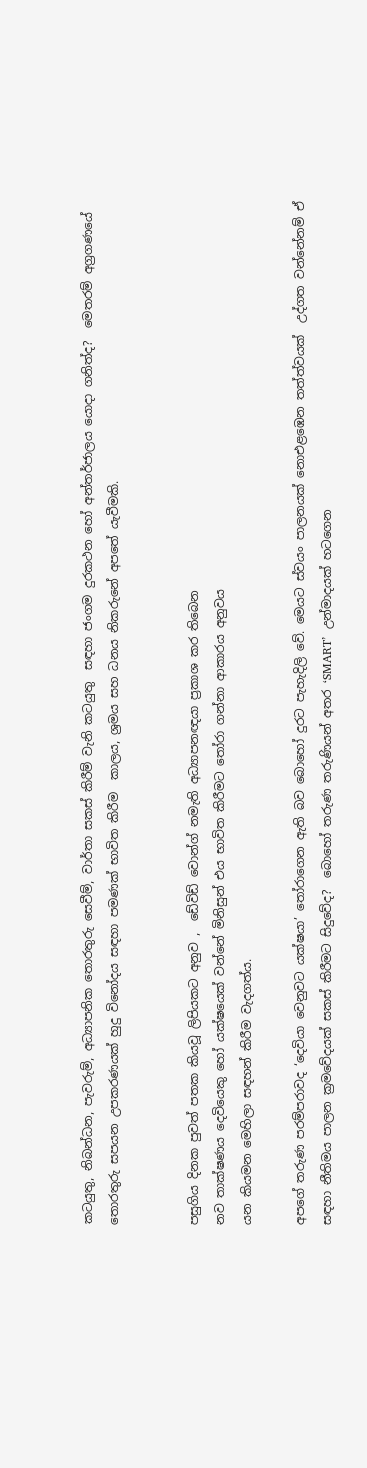කටයුතු, නිබන්ධන, පැවරුම්, අධ්‍යාපනික තොරතුරු සෙවීම්, වාර්තා සකස් කිරීම් වැනි කටයුතු  සඳහා ජංගම දුරකථන හෝ අන්තර්ජාලය යොදා ගනිත්ද?  මෙතරම් අග්‍රගණයේ තොරතුරු සපයන උපකරණයක් හුදු විනෝදය සඳහා පමණක් භාවිත කිරීම  කාලය, ශ්‍රමය සහ ධනය නිකරුනේ අපතේ යැවීමකි.


පසුගිය දිනක පුවත් පතක කියවූ ලිපියකට අනුව ,  ඩේවිඩ් වොන්ග් නමැති අධ්‍යාපනඥයා ප්‍රකාශ කර තිබෙන
නව තාක්ෂණය දෙවියෙකු හෝ යක්ෂයෙක් වන්නේ මිනිසුන් එය භාවිත කිරීමට තෝරා ගන්නා ආකාරය අනුවය
යන කියමන මෙහිලා සඳහන් කිරීම වැදගත්ය.

අපගේ තරුණ පරම්පරාවද ‘දෙවියා වෙනුවට යක්ෂයා’ තෝරාගෙන ඇති බව බොහෝ දුරට පැහැදිලි වේ. මෙයට ස්වයං පාලනයක් නොඑළඹෙන තත්ත්වයක්  උද්ගත වන්නේනම් ඒ සඳහා නීතිමය පාලන ක්‍රමවේදයක් සකස් කිරීමට සිදුවේද?  බොහෝ තරුණ තරුණියන් අතර ‘SMART’  උන්මාදයක් හටගෙන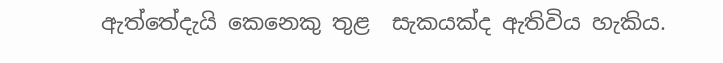ඇත්තේදැයි කෙනෙකු තුළ  සැකයක්ද ඇතිවිය හැකිය.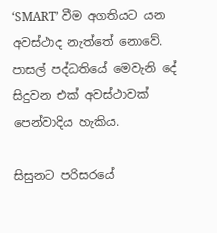‘SMART’ වීම අගතියට යන අවස්ථාද නැත්තේ නොවේ. පාසල් පද්ධතියේ මෙවැනි දේ සිදුවන එක් අවස්ථාවක් පෙන්වාදිය හැකිය.

සිසුනට පරිසරයේ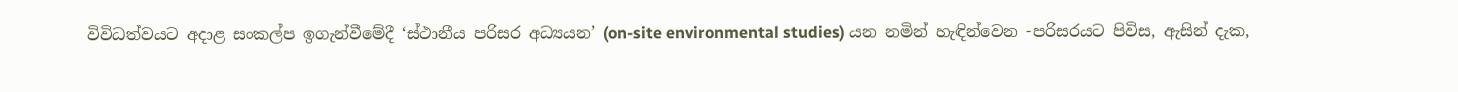විවිධත්වයට අදාළ සංකල්ප ඉගැන්වීමේදී ‘ස්ථානීය පරිසර අධ්‍යයන’ (on-site environmental studies) යන නමින් හැඳින්වෙන -පරිසරයට පිවිස, ඇසින් දැක,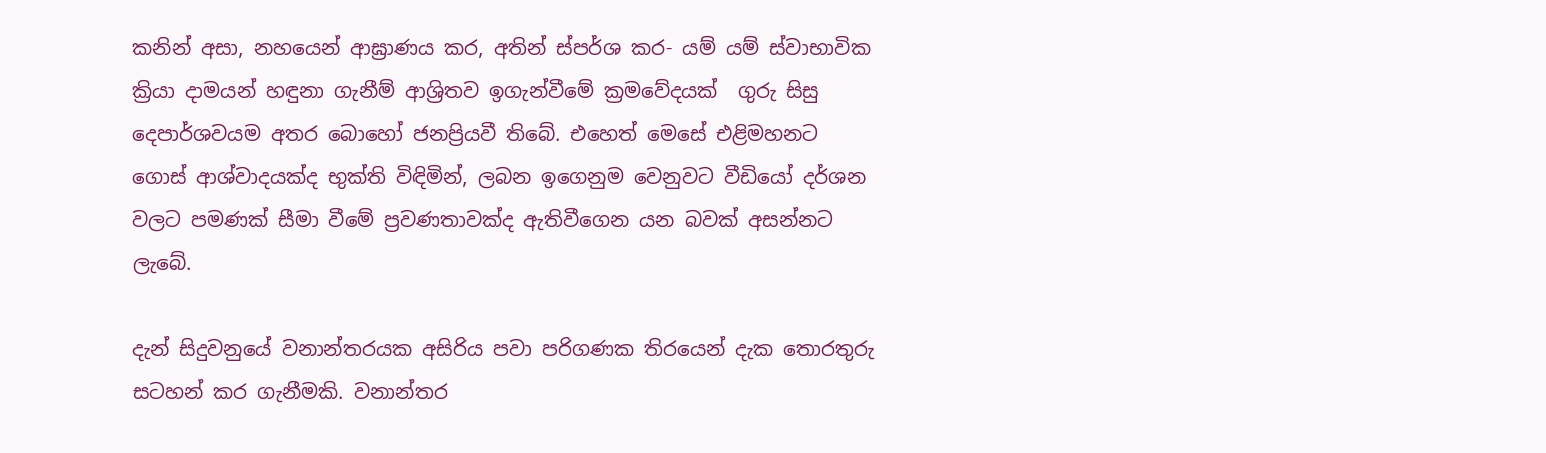කනින් අසා, නහයෙන් ආඝ්‍රාණය කර, අතින් ස්පර්ශ කර- යම් යම් ස්වාභාවික ක්‍රියා දාමයන් හඳුනා ගැනීම් ආශ්‍රිතව ඉගැන්වීමේ ක්‍රමවේදයක්  ගුරු සිසු දෙපාර්ශවයම අතර බොහෝ ජනප්‍රියවී තිබේ. එහෙත් මෙසේ එළිමහනට ගොස් ආශ්වාදයක්ද භුක්ති විඳිමින්, ලබන ඉගෙනුම වෙනුවට වීඩියෝ දර්ශන වලට පමණක් සීමා වීමේ ප්‍රවණතාවක්ද ඇතිවීගෙන යන බවක් අසන්නට ලැබේ.

දැන් සිදුවනුයේ වනාන්තරයක අසිරිය පවා පරිගණක තිරයෙන් දැක තොරතුරු සටහන් කර ගැනීමකි. වනාන්තර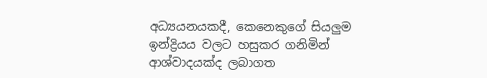අධ්‍යයනයකදී, කෙනෙකුගේ සියලුම ඉන්ද්‍රියය වලට හසුකර ගනිමින් ආශ්වාදයක්ද ලබාගත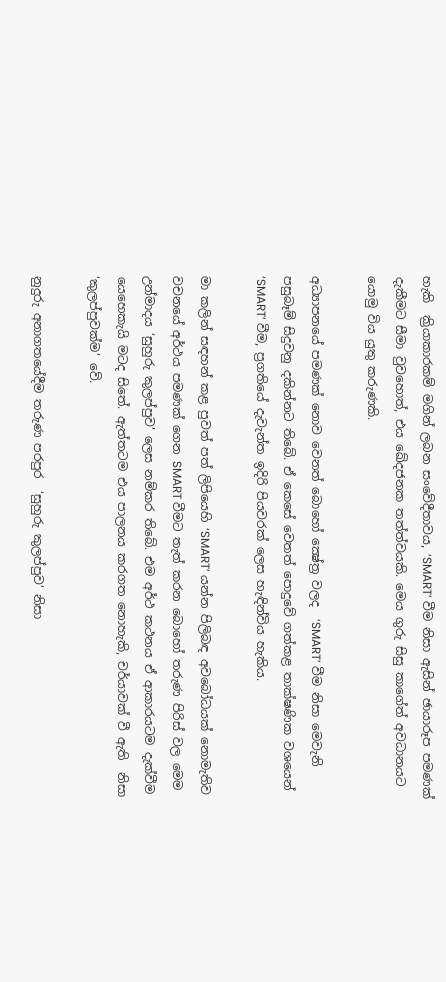හැකි  ක්‍රියාකාරකම් මගින් ලබන සංවේදීතාවය, ‘SMART’ වීම නිසා ඇසින් ඡායාරූප පමණක් දැකීමට සීමා වුවහොත්, එය ඛේදජනක තත්ත්වයකි. මෙය ගුරු සිසු කාගේත් අවධානයට යොමු විය යුතු කරුණකි.

අධ්‍යාපනයේ පමණක් නොව වෙනත් බොහෝ ක්‍ෂේත්‍ර වලද  ‘SMART’ වීම නිසා මෙවැනි පසුබෑම් සිදුවනු දකින්නට තිබේ. ඒ කෙසේ වෙතත් පොදුවේ ගත්කළ තාක්ෂණික වශයෙන් ‘SMART’ වීම, ප්‍රගතියේ දැවැන්ත ඉදිරි පියවරක් ලෙස හැඳින්විය හැකිය.

මා කලින් සඳහන් කළ පුවත් පත් ලිපියෙහි ‘SMART’ යන්න පිලිබඳ අවබෝධයක් නොමැතිව වචනයේ අර්ථය පමණක් ගෙන SMART වීමට තැත් කරන බොහෝ තරුණ පිරිස් වල මෙම උන්මාදය ‘සුහුරු කුලප්පුව’ ලෙස නම්කර තිබේ. එම අර්ථ කථනය ඒ ආකාරයටම දැක්වීම යෙහෙකැයි මටද සිතේ. ඇත්තටම එය පාලනය කරගත නොහැකි, චර්යාවක් වී ඇති  නිසා ‘කුලප්පුවක්ම’ වේ.

නුදුරු අනාගතයේදීම තරුණ පරපුර  ‘සුහුරු කුලප්පුව’ නිසා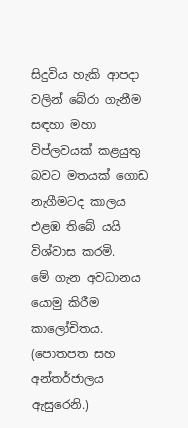සිදුවිය හැකි ආපදා වලින් බේරා ගැනීම සඳහා මහා විප්ලවයක් කළයුතු බවට මතයක් ගොඩ නැගීමටද කාලය එළඹ තිබේ යයි විශ්වාස කරමි.
මේ ගැන අවධානය යොමු කිරීම කාලෝචිතය.
(පොතපත සහ අන්තර්ජාලය ඇසුරෙනි.)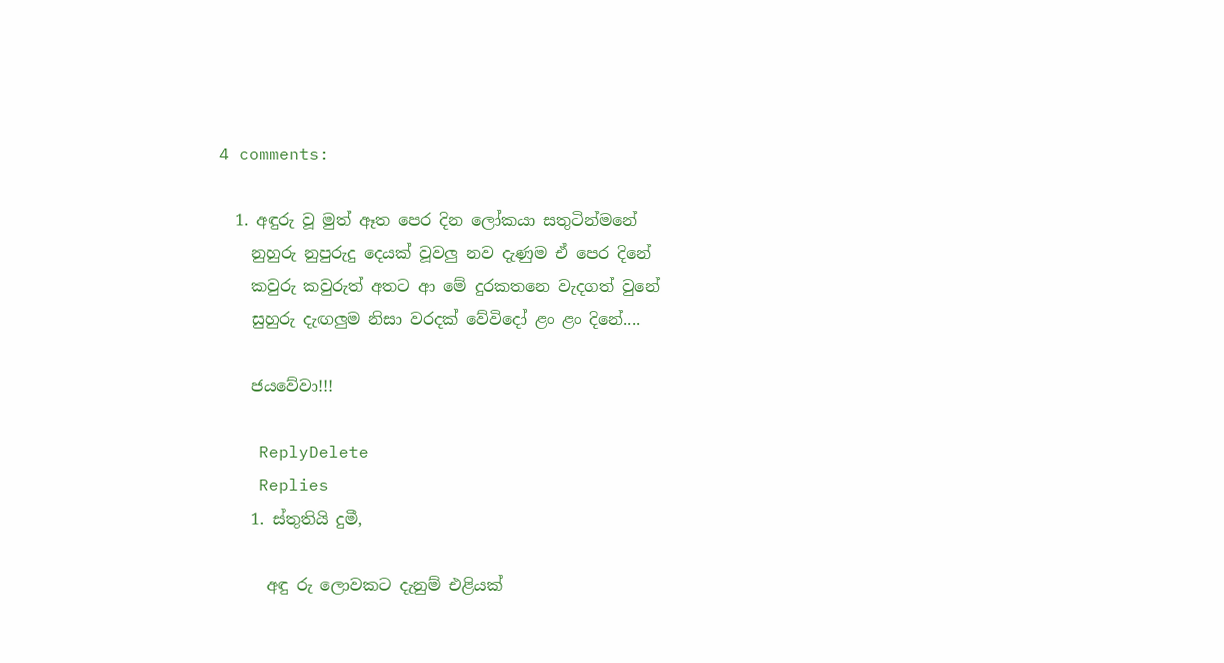4 comments:

  1. අඳුරු වූ මුත් ඈත පෙර දින ලෝකයා සතුටින්මනේ
    නුහුරු නුපුරුදු දෙයක් වූවලු නව දැණුම ඒ පෙර දිනේ
    කවුරු කවුරුත් අතට ආ මේ දුරකතනෙ වැදගත් වුනේ
    සුහුරු දැඟලුම නිසා වරදක් වේවිදෝ ළං ළං දිනේ....

    ජයවේවා!!!

    ReplyDelete
    Replies
    1. ස්තුතියි දුමී,

      අඳු රු ලොවකට දැනුම් එළියක්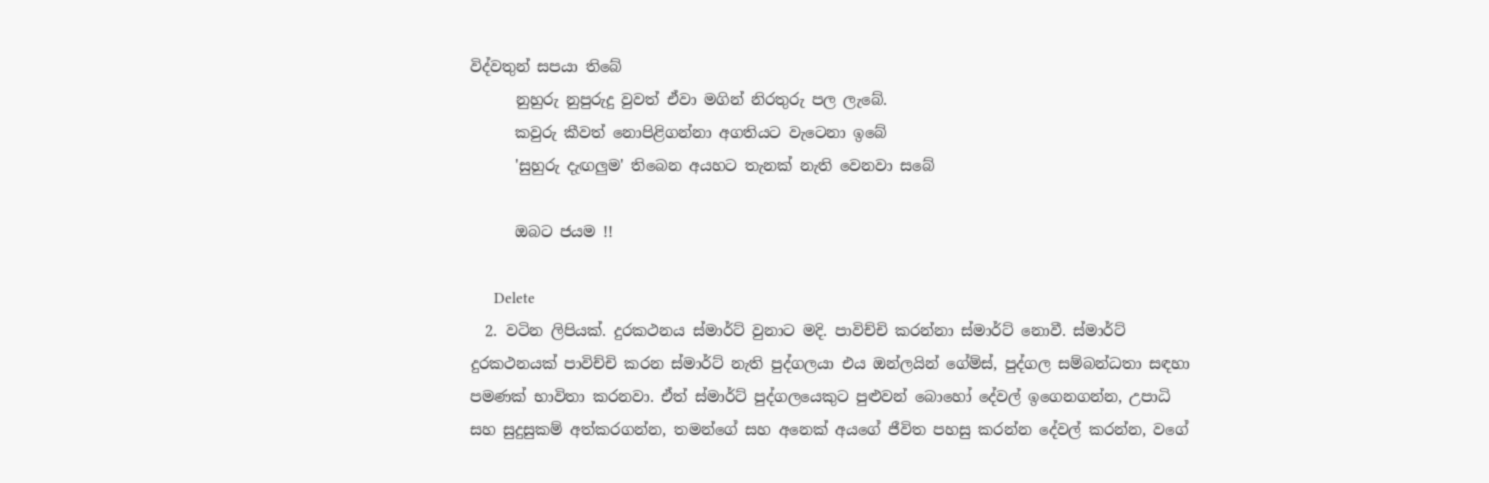විද්වතුන් සපයා තිබේ
      නුහුරු නුපුරුදු වුවත් ඒවා මගින් නිරතුරු පල ලැබේ.
      කවුරු කීවත් නොපිළිගන්නා අගතියට වැටෙනා ඉබේ
      'සුහුරු දැඟලුම' තිබෙන අයහට තැනක් නැති වෙනවා සබේ

      ඔබට ජයම !!

      Delete
  2. වටින ලිපියක්. දුරකථනය ස්මාර්ට් වුනාට මදි. පාවිච්චි කරන්නා ස්මාර්ට් නොවී. ස්මාර්ට් දුරකථනයක් පාවිච්චි කරන ස්මාර්ට් නැති පුද්ගලයා එය ඔන්ලයින් ගේම්ස්, පුද්ගල සම්බන්ධතා සඳහා පමණක් භාවිතා කරනවා. ඒත් ස්මාර්ට් පුද්ගලයෙකුට පුළුවන් බොහෝ දේවල් ඉගෙනගන්න, උපාධි සහ සුදුසුකම් අත්කරගන්න, තමන්ගේ සහ අනෙක් අයගේ ජීවිත පහසු කරන්න දේවල් කරන්න, වගේ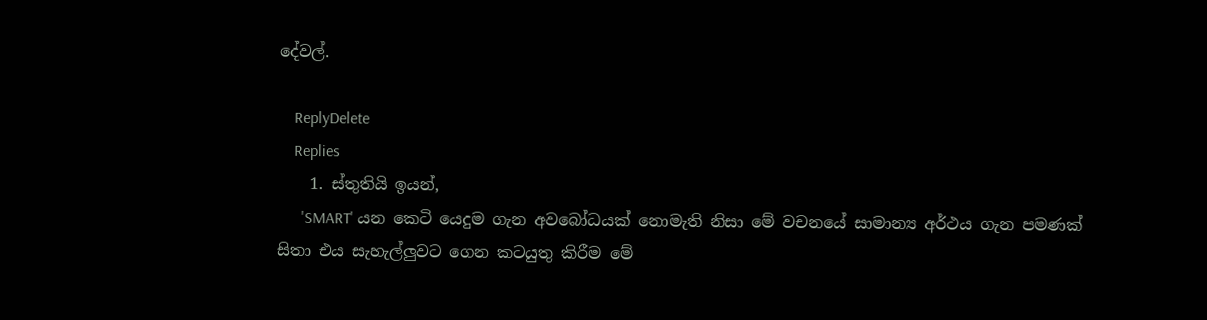දේවල්.

    ReplyDelete
    Replies
    1. ස්තුතියි ඉයන්,
      'SMART' යන කෙටි යෙදුම ගැන අවබෝධයක් නොමැති නිසා මේ වචනයේ සාමාන්‍ය අර්ථය ගැන පමණක් සිතා එය සැහැල්ලුවට ගෙන කටයුතු කිරීම මේ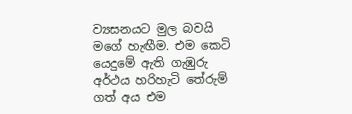ව්‍යසනයට මුල බවයි මගේ හැඟීම. එම කෙටි යෙදුමේ ඇති ගැඹුරු අර්ථය හරිහැටි තේරුම් ගත් අය එම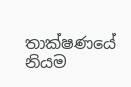තාක්ෂණයේ නියම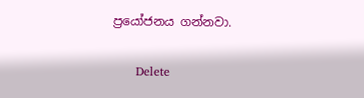ප්‍රයෝජනය ගන්නවා.

      Delete